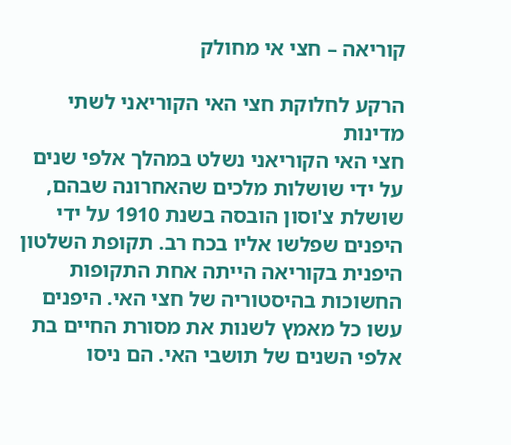קוריאה – חצי אי מחולק

הרקע לחלוקת חצי האי הקוריאני לשתי מדינות
חצי האי הקוריאני נשלט במהלך אלפי שנים על ידי שושלות מלכים שהאחרונה שבהם, שושלת צ'וסון הובסה בשנת 1910 על ידי היפנים שפלשו אליו בכח רב. תקופת השלטון היפנית בקוריאה הייתה אחת התקופות החשוכות בהיסטוריה של חצי האי. היפנים עשו כל מאמץ לשנות את מסורת החיים בת אלפי השנים של תושבי האי. הם ניסו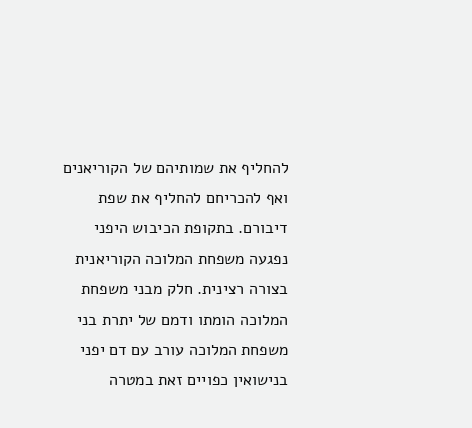להחליף את שמותיהם של הקוריאנים ואף להכריחם להחליף את שפת דיבורם. בתקופת הכיבוש היפני נפגעה משפחת המלוכה הקוריאנית בצורה רצינית. חלק מבני משפחת המלוכה הומתו ודמם של יתרת בני משפחת המלוכה עורב עם דם יפני בנישואין כפויים זאת במטרה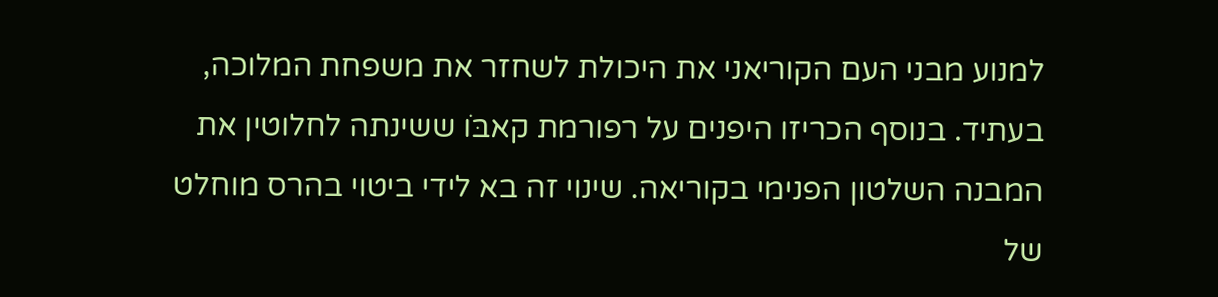למנוע מבני העם הקוריאני את היכולת לשחזר את משפחת המלוכה, בעתיד. בנוסף הכריזו היפנים על רפורמת קאבּוׂ ששינתה לחלוטין את המבנה השלטון הפנימי בקוריאה. שינוי זה בא לידי ביטוי בהרס מוחלט של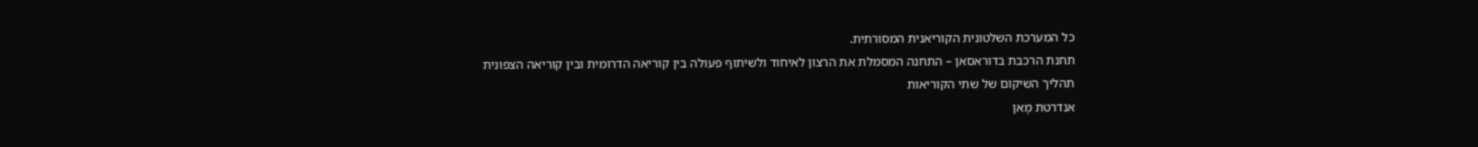כל המערכת השלטונית הקוריאנית המסורתית.
תחנת הרכבת בדוראסאן – התחנה המסמלת את הרצון לאיחוד ולשיתוף פעולה בין קוריאה הדרומית ובין קוריאה הצפונית
תהליך השיקום של שתי הקוריאות
אנדרטת מָאן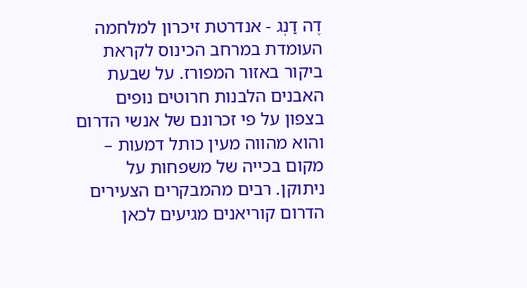דֶה דַנְג - אנדרטת זיכרון למלחמה העומדת במרחב הכינוס לקראת ביקור באזור המפורז. על שבעת האבנים הלבנות חרוטים נופים בצפון על פי זכרונם של אנשי הדרום והוא מהווה מעין כותל דמעות – מקום בכייה של משפחות על ניתוקן. רבים מהמבקרים הצעירים הדרום קוריאנים מגיעים לכאן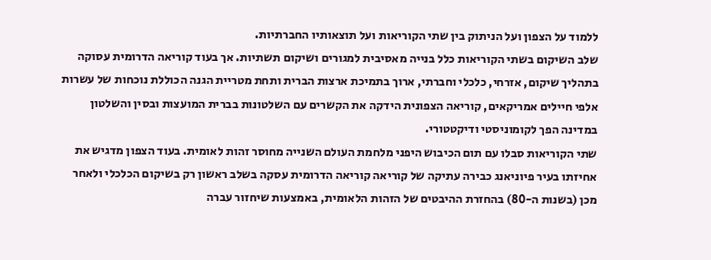ללמוד על הצפון ועל הניתוק בין שתי הקוריאות ועל תוצאותיו החברתיות.
שלב השיקום בשתי הקוריאות כלל בנייה מאסיבית למגורים ושיקום תשתיות. אך בעוד קוריאה הדרומית עסוקה בתהליך שיקום, אזרחי, כלכלי וחברתי, ארוך בתמיכת ארצות הברית ותחת מטריית הגנה הכוללת נוכחות של עשרות אלפי חיילים אמריקאים, קוריאה הצפונית הידקה את הקשרים עם השלטונות בברית המועצות ובסין והשלטון במדינה הפך לקומוניסטי ודיקטטורי.
שתי הקוריאות סבלו עם תום הכיבוש היפני מלחמת העולם השנייה מחוסר זהות לאומית. בעוד הצפון מדגיש את אחיזתו בעיר פיוניאנג כבירה עתיקה של קוריאה קוריאה הדרומית עסקה בשלב ראשון רק בשיקום הכלכלי ולאחר מכן (בשנות ה-80) בהחזרת ההיבטים של הזהות הלאומית, באמצעות שיחזור עברה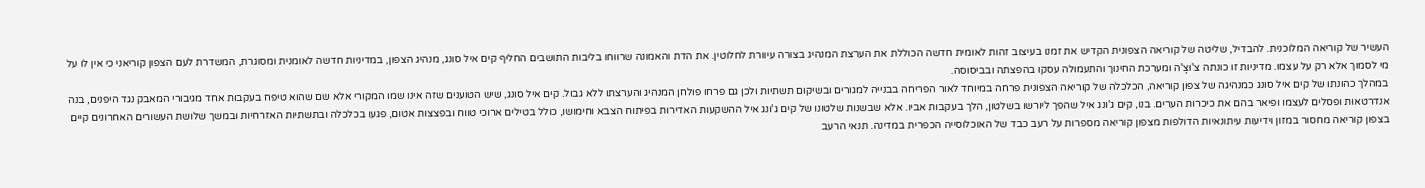העשיר של קוריאה המלוכנית. להבדיל, שליטה של קוריאה הצפונית הקדיש את זמנו בעיצוב זהות לאומית חדשה הכוללת את הערצת המנהיג בצורה עיוורת לחלוטין. את הדת והאמונה שרווחו בליבות התושבים החליף קים איל סונג, מנהיג הצפון, במדיניות חדשה לאומנית ומסוגרת, המשדרת לעם הצפון קוריאני כי אין לו על מי לסמוך אלא רק על עצמו. מדיניות זו כונתה צ'וּצָ'ה ומערכת החינוך והתעמולה עסקו בהפצתה ובביסוסה.
במהלך כהונתו של קים איל סונג כמנהיגה של צפון קוריאה, הכלכלה של קוריאה הצפונית פרחה במיוחד לאור הפריחה בבנייה למגורים ובשיקום תשתיות ולכן גם פרחו פולחן המנהיג והערצתו ללא גבול. קים איל סונג, שיש הטוענים שזה אינו שמו המקורי אלא שם שהוא טיפח בעקבות אחד מגיבורי המאבק נגד היפנים, בנה אנדרטאות ופסלים לעצמו ופיאר בהם את כיכרות הערים. בנו, קים ג'ונג איל שהפך ליורשו בשלטון, הלך בעקבות אביו. אלא שבשנות שלטונו של קים ג'ונג איל ההשקעות האדירות בפיתוח הצבא וחימושו, כולל בטילים ארוכי טווח ובפצצות אטום, פגעו בכלכלה ובתשתיות האזרחיות ובמשך שלושת העשורים האחרונים קיים בצפון קוריאה מחסור במזון וידיעות עיתונאיות הדולפות מצפון קוריאה מספרות על רעב כבד של האוכלוסייה הכפרית במדינה. תנאי הרעב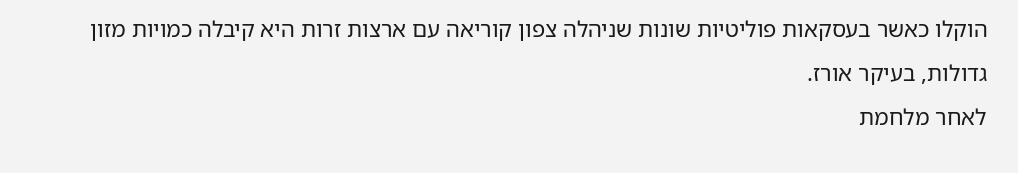הוקלו כאשר בעסקאות פוליטיות שונות שניהלה צפון קוריאה עם ארצות זרות היא קיבלה כמויות מזון גדולות, בעיקר אורז.
לאחר מלחמת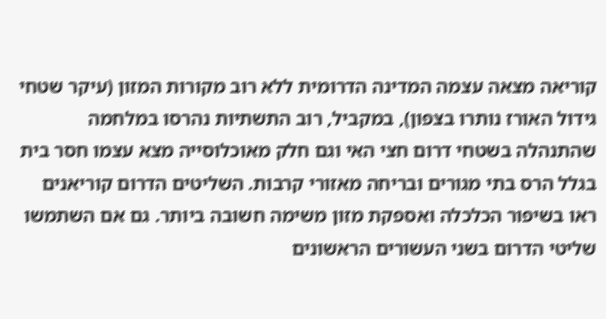קוריאה מצאה עצמה המדינה הדרומית ללא רוב מקורות המזון (עיקר שטחי גידול האורז נותרו בצפון), במקביל, רוב התשתיות נהרסו במלחמה שהתנהלה בשטחי דרום חצי האי וגם חלק מאוכלוסייה מצא עצמו חסר בית בגלל הרס בתי מגורים ובריחה מאזורי קרבות. השליטים הדרום קוריאנים ראו בשיפור הכלכלה ואספקת מזון משימה חשובה ביותר. גם אם השתמשו שליטי הדרום בשני העשורים הראשונים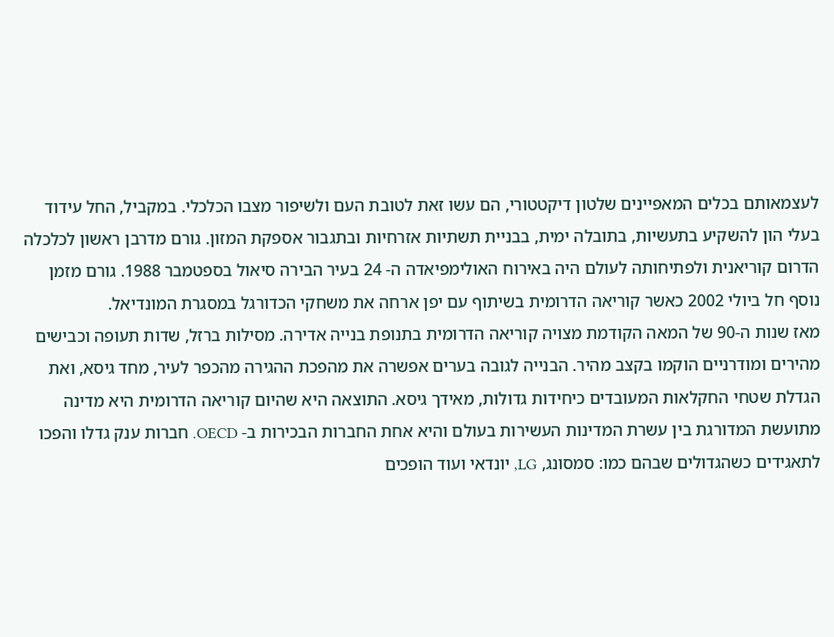לעצמאותם בכלים המאפיינים שלטון דיקטטורי, הם עשו זאת לטובת העם ולשיפור מצבו הכלכלי. במקביל, החל עידוד בעלי הון להשקיע בתעשיות, בתובלה ימית, בבניית תשתיות אזרחיות ובתגבור אספקת המזון. גורם מדרבן ראשון לכלכלה הדרום קוריאנית ולפתיחותה לעולם היה באירוח האולימפיאדה ה- 24 בעיר הבירה סיאול בספטמבר 1988. גורם מזמן נוסף חל ביולי 2002 כאשר קוריאה הדרומית בשיתוף עם יפן ארחה את משחקי הכדורגל במסגרת המונדיאל.
מאז שנות ה-90 של המאה הקודמת מצויה קוריאה הדרומית בתנופת בנייה אדירה. מסילות ברזל, שדות תעופה וכבישים מהירים ומודרניים הוקמו בקצב מהיר. הבנייה לגובה בערים אפשרה את מהפכת ההגירה מהכפר לעיר, מחד גיסא, ואת הגדלת שטחי החקלאות המעובדים כיחידות גדולות, מאידך גיסא. התוצאה היא שהיום קוריאה הדרומית היא מדינה מתועשת המדורגת בין עשרת המדינות העשירות בעולם והיא אחת החברות הבכירות ב- OECD. חברות ענק גדלו והפכו לתאגידים כשהגדולים שבהם כמו: סמסונג, LG, יונדאי ועוד הופכים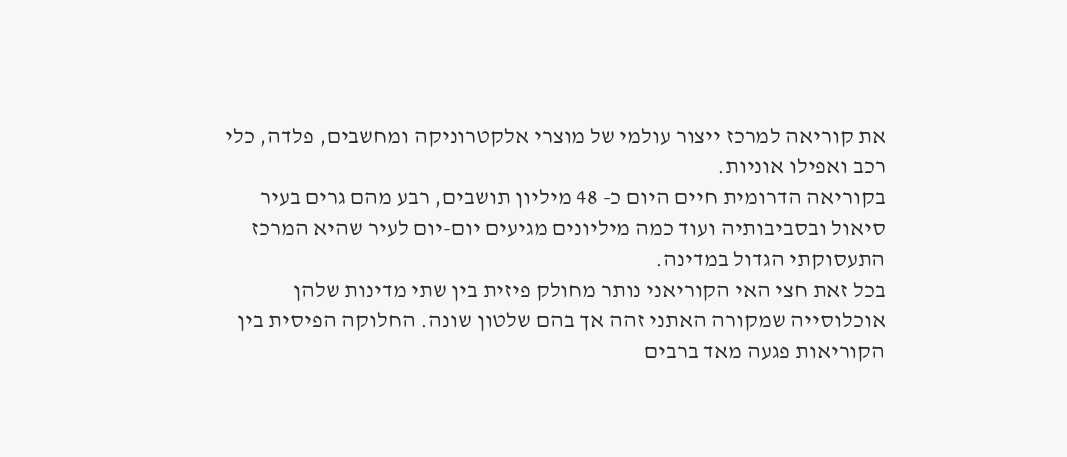את קוריאה למרכז ייצור עולמי של מוצרי אלקטרוניקה ומחשבים, פלדה, כלי רכב ואפילו אוניות.
בקוריאה הדרומית חיים היום כ- 48 מיליון תושבים, רבע מהם גרים בעיר סיאול ובסביבותיה ועוד כמה מיליונים מגיעים יום-יום לעיר שהיא המרכז התעסוקתי הגדול במדינה.
בכל זאת חצי האי הקוריאני נותר מחולק פיזית בין שתי מדינות שלהן אוכלוסייה שמקורה האתני זהה אך בהם שלטון שונה. החלוקה הפיסית בין הקוריאות פגעה מאד ברבים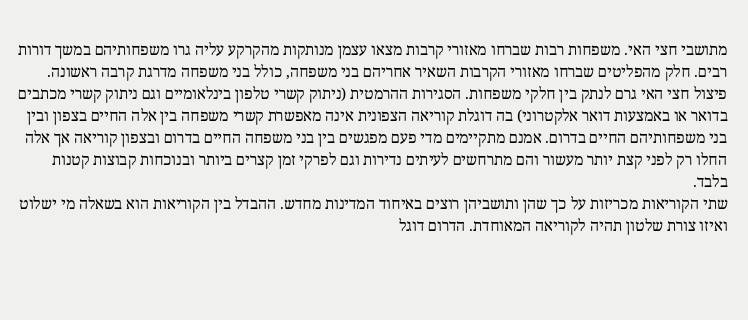מתושבי חצי האי. משפחות רבות שברחו מאזורי קרבות מצאו עצמן מנותקות מהקרקע עליה גרו משפחותיהם במשך דורות רבים. חלק מהפליטים שברחו מאזורי הקרבות השאיר אחריהם בני משפחה, כולל בני משפחה מדרגת קרבה ראשונה. פיצול חצי האי גרם לנתק בין חלקי משפחות. הסגירות ההרמטית (ניתוק קשרי טלפון בינלאומיים וגם ניתוק קשרי מכתבים בדואר או באמצעות דואר אלקטרוני) בה דוגלת קוריאה הצפונית אינה מאפשרת קשרי משפחה בין אלה החיים בצפון ובין בני משפחותיהם החיים בדרום. אמנם מתקיימים מדי פעם מפגשים בין בני משפחה החיים בדרום ובצפון קוריאה אך אלה החלו רק לפני קצת יותר מעשור והם מתרחשים לעיתים נדירות וגם לפרקי זמן קצרים ביותר ובנוכחות קבוצות קטנות בלבד.
שתי הקוריאות מכריזות על כך שהן ותושביהן רוצים באיחוד המדינות מחדש. ההבדל בין הקוריאות הוא בשאלה מי ישלוט ואיזו צורת שלטון תהיה לקוריאה המאוחדת. הדרום דוגל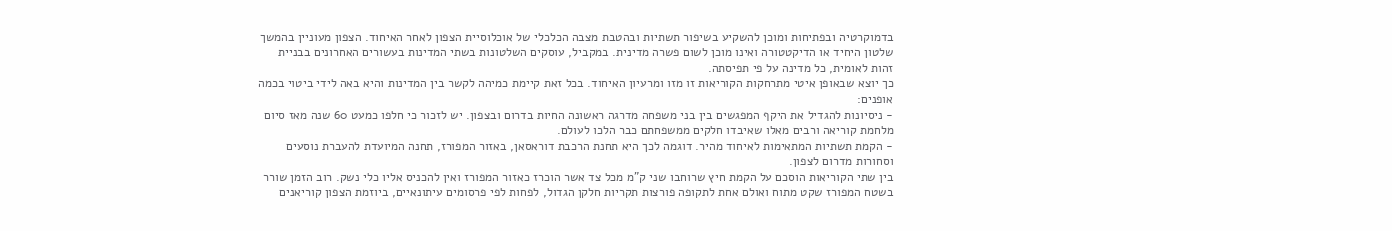בדמוקרטיה ובפתיחות ומוכן להשקיע בשיפור תשתיות ובהטבת מצבה הכלכלי של אוכלוסיית הצפון לאחר האיחוד. הצפון מעוניין בהמשך שלטון היחיד או הדיקטטורה ואינו מוכן לשום פשרה מדינית. במקביל, עוסקים השלטונות בשתי המדינות בעשורים האחרונים בבניית זהות לאומית, כל מדינה על פי תפיסתה.
כך יוצא שבאופן איטי מתרחקות הקוריאות זו מזו ומרעיון האיחוד. בכל זאת קיימת כמיהה לקשר בין המדינות והיא באה לידי ביטוי בכמה אופנים:
- ניסיונות להגדיל את היקף המפגשים בין בני משפחה מדרגה ראשונה החיות בדרום ובצפון. יש לזכור כי חלפו כמעט 60 שנה מאז סיום מלחמת קוריאה ורבים מאלו שאיבדו חלקים ממשפחתם כבר הלכו לעולם.
- הקמת תשתיות המתאימות לאיחוד מהיר. דוגמה לכך היא תחנת הרכבת דוראסאן, באזור המפורז, תחנה המיועדת להעברת נוסעים וסחורות מדרום לצפון.
בין שתי הקוריאות הוסכם על הקמת חיץ שרוחבו שני ק"מ מכל צד אשר הוכרז כאזור המפורז ואין להכניס אליו כלי נשק. רוב הזמן שורר בשטח המפורז שקט מתוח ואולם אחת לתקופה פורצות תקריות חלקן הגדול, לפחות לפי פרסומים עיתונאיים, ביוזמת הצפון קוריאנים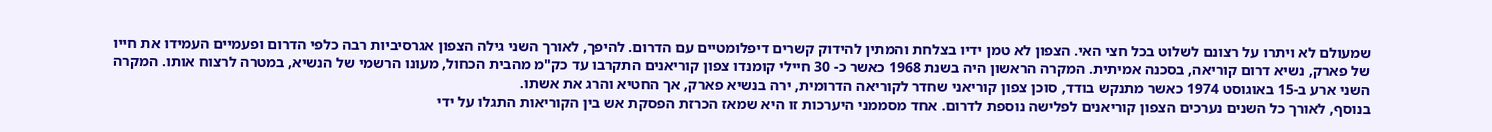שמעולם לא ויתרו על רצונם לשלוט בכל חצי האי. הצפון לא טמן ידיו בצלחת והמתין להידוק קשרים דיפלומטיים עם הדרום. להיפך, לאורך השני גילה הצפון אגרסיביות רבה כלפי הדרום ופעמיים העמידו את חייו של פארק, נשיא דרום קוריאה, בסכנה אמיתית. המקרה הראשון היה בשנת 1968 כאשר כ- 30 חיילי קומנדו צפון קוריאנים התקרבו עד כק"מ מהבית הכחול, מעונו הרשמי של הנשיא, במטרה לרצוח אותו. המקרה השני ארע ב-15 באוגוסט 1974 כאשר מתנקש בודד, סוכן צפון קוריאני שחדר לקוריאה הדרומית, ירה בנשיא פארק, אך החטיא והרג את אשתו.
בנוסף, לאורך כל השנים נערכים הצפון קוריאנים לפלישה נוספת לדרום. אחד מסממני היערכות זו היא שמאז הכרזת הפסקת אש בין הקוריאות התגלו על ידי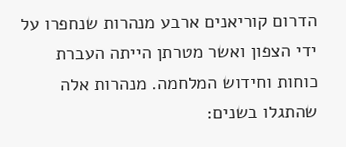הדרום קוריאנים ארבע מנהרות שנחפרו על ידי הצפון ואשר מטרתן הייתה העברת כוחות וחידוש המלחמה. מנהרות אלה שהתגלו בשנים: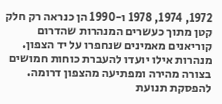1972, 1974, 1978 ו-1990 הן כנראה רק חלק קטן מתוך כעשרים המנהרות שהדרום קוריאנים מאמינים שנחפרו על יד הצפון. מנהרות אילו יועדו להעברת כוחות חמושים בצורה מהירה ומפתיעה מהצפון דרומה.
להפסקת תנועת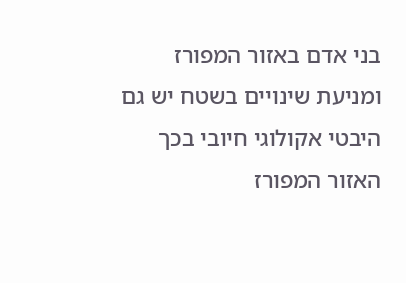בני אדם באזור המפורז ומניעת שינויים בשטח יש גם היבטי אקולוגי חיובי בכך האזור המפורז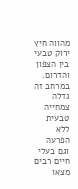מהווה חיץ ירוק טבעי בין הצפון והדרום. במרחב זה גדלה צמחייה טבעית ללא הפרעה וגם בעלי חיים רבים מצאו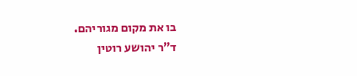בו את מקום מגוריהם.
ד"ר יהושע רוטין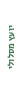יועץ מסלולי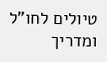טיולים לחו"ל ומדריך